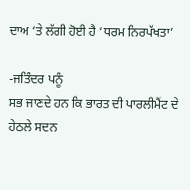ਦਾਅ ‘ਤੇ ਲੱਗੀ ਹੋਈ ਹੈ ‘ਧਰਮ ਨਿਰਪੱਖਤਾ’

-ਜਤਿੰਦਰ ਪਨੂੰ
ਸਭ ਜਾਣਦੇ ਹਨ ਕਿ ਭਾਰਤ ਦੀ ਪਾਰਲੀਮੈਂਟ ਦੇ ਹੇਠਲੇ ਸਦਨ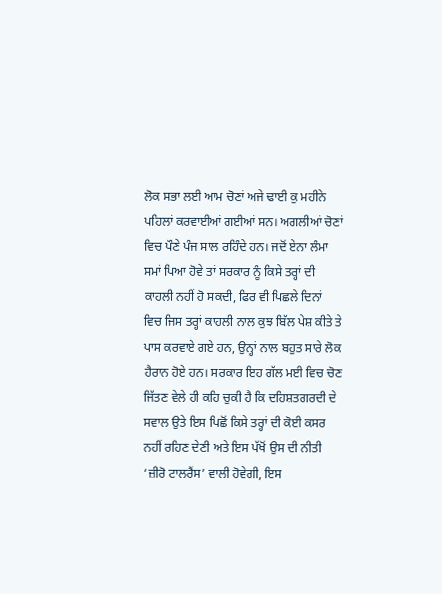ਲੋਕ ਸਭਾ ਲਈ ਆਮ ਚੋਣਾਂ ਅਜੇ ਢਾਈ ਕੁ ਮਹੀਨੇ ਪਹਿਲਾਂ ਕਰਵਾਈਆਂ ਗਈਆਂ ਸਨ। ਅਗਲੀਆਂ ਚੋਣਾਂ ਵਿਚ ਪੌਣੇ ਪੰਜ ਸਾਲ ਰਹਿੰਦੇ ਹਨ। ਜਦੋਂ ਏਨਾ ਲੰਮਾ ਸਮਾਂ ਪਿਆ ਹੋਵੇ ਤਾਂ ਸਰਕਾਰ ਨੂੰ ਕਿਸੇ ਤਰ੍ਹਾਂ ਦੀ ਕਾਹਲੀ ਨਹੀਂ ਹੋ ਸਕਦੀ, ਫਿਰ ਵੀ ਪਿਛਲੇ ਦਿਨਾਂ ਵਿਚ ਜਿਸ ਤਰ੍ਹਾਂ ਕਾਹਲੀ ਨਾਲ ਕੁਝ ਬਿੱਲ ਪੇਸ਼ ਕੀਤੇ ਤੇ ਪਾਸ ਕਰਵਾਏ ਗਏ ਹਨ, ਉਨ੍ਹਾਂ ਨਾਲ ਬਹੁਤ ਸਾਰੇ ਲੋਕ ਹੈਰਾਨ ਹੋਏ ਹਨ। ਸਰਕਾਰ ਇਹ ਗੱਲ ਮਈ ਵਿਚ ਚੋਣ ਜਿੱਤਣ ਵੇਲੇ ਹੀ ਕਹਿ ਚੁਕੀ ਹੈ ਕਿ ਦਹਿਸ਼ਤਗਰਦੀ ਦੇ ਸਵਾਲ ਉਤੇ ਇਸ ਪਿਛੋਂ ਕਿਸੇ ਤਰ੍ਹਾਂ ਦੀ ਕੋਈ ਕਸਰ ਨਹੀਂ ਰਹਿਣ ਦੇਣੀ ਅਤੇ ਇਸ ਪੱਖੋਂ ਉਸ ਦੀ ਨੀਤੀ ‘ਜ਼ੀਰੋ ਟਾਲਰੈਂਸ’ ਵਾਲੀ ਹੋਵੇਗੀ, ਇਸ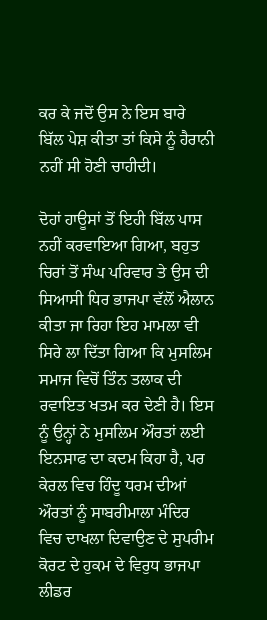ਕਰ ਕੇ ਜਦੋਂ ਉਸ ਨੇ ਇਸ ਬਾਰੇ ਬਿੱਲ ਪੇਸ਼ ਕੀਤਾ ਤਾਂ ਕਿਸੇ ਨੂੰ ਹੈਰਾਨੀ ਨਹੀਂ ਸੀ ਹੋਣੀ ਚਾਹੀਦੀ।

ਦੋਹਾਂ ਹਾਊਸਾਂ ਤੋਂ ਇਹੀ ਬਿੱਲ ਪਾਸ ਨਹੀਂ ਕਰਵਾਇਆ ਗਿਆ, ਬਹੁਤ ਚਿਰਾਂ ਤੋਂ ਸੰਘ ਪਰਿਵਾਰ ਤੇ ਉਸ ਦੀ ਸਿਆਸੀ ਧਿਰ ਭਾਜਪਾ ਵੱਲੋਂ ਐਲਾਨ ਕੀਤਾ ਜਾ ਰਿਹਾ ਇਹ ਮਾਮਲਾ ਵੀ ਸਿਰੇ ਲਾ ਦਿੱਤਾ ਗਿਆ ਕਿ ਮੁਸਲਿਮ ਸਮਾਜ ਵਿਚੋਂ ਤਿੰਨ ਤਲਾਕ ਦੀ ਰਵਾਇਤ ਖਤਮ ਕਰ ਦੇਣੀ ਹੈ। ਇਸ ਨੂੰ ਉਨ੍ਹਾਂ ਨੇ ਮੁਸਲਿਮ ਔਰਤਾਂ ਲਈ ਇਨਸਾਫ ਦਾ ਕਦਮ ਕਿਹਾ ਹੈ, ਪਰ ਕੇਰਲ ਵਿਚ ਹਿੰਦੂ ਧਰਮ ਦੀਆਂ ਔਰਤਾਂ ਨੂੰ ਸਾਬਰੀਮਾਲਾ ਮੰਦਿਰ ਵਿਚ ਦਾਖਲਾ ਦਿਵਾਉਣ ਦੇ ਸੁਪਰੀਮ ਕੋਰਟ ਦੇ ਹੁਕਮ ਦੇ ਵਿਰੁਧ ਭਾਜਪਾ ਲੀਡਰ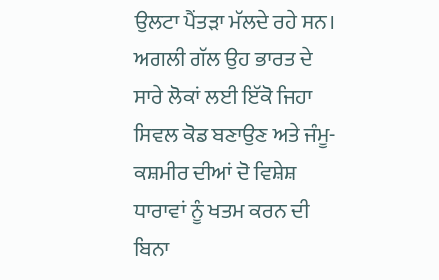ਉਲਟਾ ਪੈਂਤੜਾ ਮੱਲਦੇ ਰਹੇ ਸਨ।
ਅਗਲੀ ਗੱਲ ਉਹ ਭਾਰਤ ਦੇ ਸਾਰੇ ਲੋਕਾਂ ਲਈ ਇੱਕੋ ਜਿਹਾ ਸਿਵਲ ਕੋਡ ਬਣਾਉਣ ਅਤੇ ਜੰਮੂ-ਕਸ਼ਮੀਰ ਦੀਆਂ ਦੋ ਵਿਸ਼ੇਸ਼ ਧਾਰਾਵਾਂ ਨੂੰ ਖਤਮ ਕਰਨ ਦੀ ਬਿਨਾ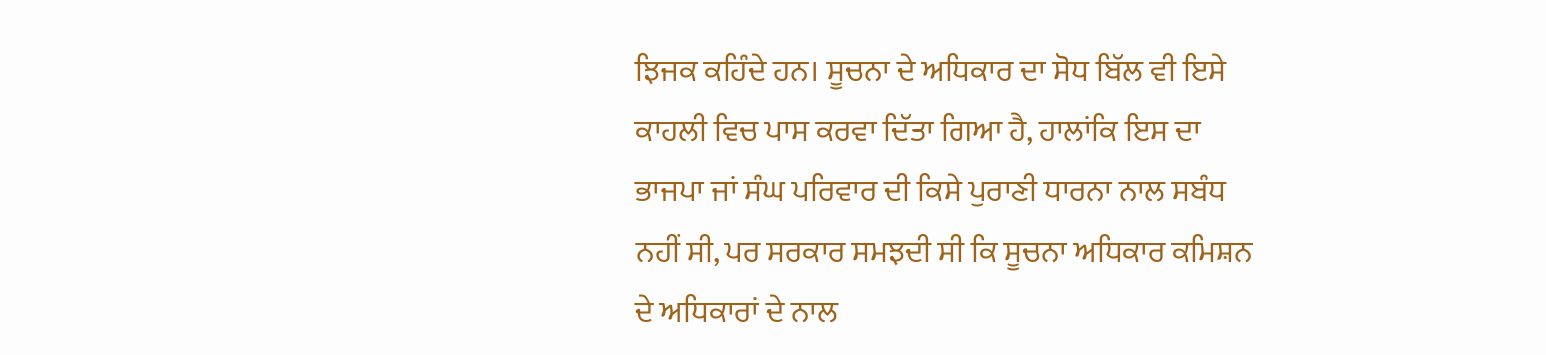ਝਿਜਕ ਕਹਿੰਦੇ ਹਨ। ਸੂਚਨਾ ਦੇ ਅਧਿਕਾਰ ਦਾ ਸੋਧ ਬਿੱਲ ਵੀ ਇਸੇ ਕਾਹਲੀ ਵਿਚ ਪਾਸ ਕਰਵਾ ਦਿੱਤਾ ਗਿਆ ਹੈ, ਹਾਲਾਂਕਿ ਇਸ ਦਾ ਭਾਜਪਾ ਜਾਂ ਸੰਘ ਪਰਿਵਾਰ ਦੀ ਕਿਸੇ ਪੁਰਾਣੀ ਧਾਰਨਾ ਨਾਲ ਸਬੰਧ ਨਹੀਂ ਸੀ, ਪਰ ਸਰਕਾਰ ਸਮਝਦੀ ਸੀ ਕਿ ਸੂਚਨਾ ਅਧਿਕਾਰ ਕਮਿਸ਼ਨ ਦੇ ਅਧਿਕਾਰਾਂ ਦੇ ਨਾਲ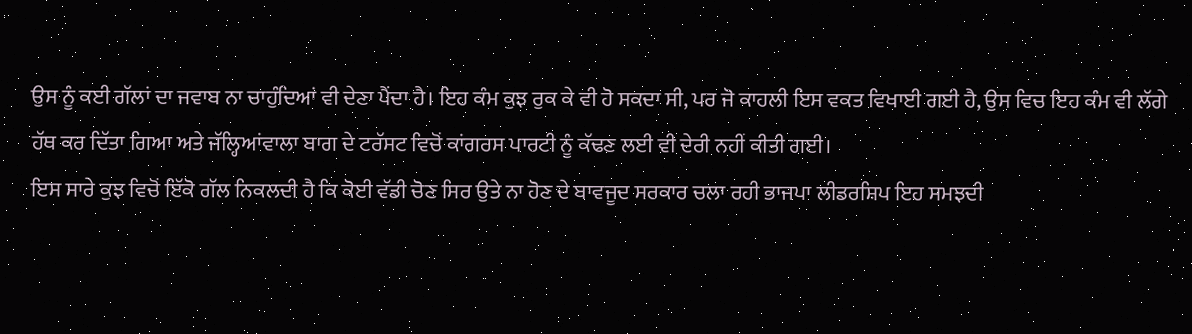ਉਸ ਨੂੰ ਕਈ ਗੱਲਾਂ ਦਾ ਜਵਾਬ ਨਾ ਚਾਹੁੰਦਿਆਂ ਵੀ ਦੇਣਾ ਪੈਂਦਾ ਹੈ। ਇਹ ਕੰਮ ਕੁਝ ਰੁਕ ਕੇ ਵੀ ਹੋ ਸਕਦਾ ਸੀ, ਪਰ ਜੋ ਕਾਹਲੀ ਇਸ ਵਕਤ ਵਿਖਾਈ ਗਈ ਹੈ, ਉਸ ਵਿਚ ਇਹ ਕੰਮ ਵੀ ਲੱਗੇ ਹੱਥ ਕਰ ਦਿੱਤਾ ਗਿਆ ਅਤੇ ਜੱਲ੍ਹਿਆਂਵਾਲਾ ਬਾਗ ਦੇ ਟਰੱਸਟ ਵਿਚੋਂ ਕਾਂਗਰਸ ਪਾਰਟੀ ਨੂੰ ਕੱਢਣ ਲਈ ਵੀ ਦੇਰੀ ਨਹੀਂ ਕੀਤੀ ਗਈ।
ਇਸ ਸਾਰੇ ਕੁਝ ਵਿਚੋਂ ਇੱਕੋ ਗੱਲ ਨਿਕਲਦੀ ਹੈ ਕਿ ਕੋਈ ਵੱਡੀ ਚੋਣ ਸਿਰ ਉਤੇ ਨਾ ਹੋਣ ਦੇ ਬਾਵਜੂਦ ਸਰਕਾਰ ਚਲਾ ਰਹੀ ਭਾਜਪਾ ਲੀਡਰਸ਼ਿਪ ਇਹ ਸਮਝਦੀ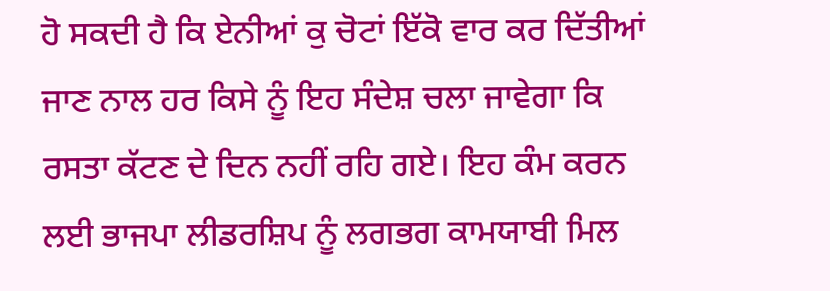ਹੋ ਸਕਦੀ ਹੈ ਕਿ ਏਨੀਆਂ ਕੁ ਚੋਟਾਂ ਇੱਕੋ ਵਾਰ ਕਰ ਦਿੱਤੀਆਂ ਜਾਣ ਨਾਲ ਹਰ ਕਿਸੇ ਨੂੰ ਇਹ ਸੰਦੇਸ਼ ਚਲਾ ਜਾਵੇਗਾ ਕਿ ਰਸਤਾ ਕੱਟਣ ਦੇ ਦਿਨ ਨਹੀਂ ਰਹਿ ਗਏ। ਇਹ ਕੰਮ ਕਰਨ ਲਈ ਭਾਜਪਾ ਲੀਡਰਸ਼ਿਪ ਨੂੰ ਲਗਭਗ ਕਾਮਯਾਬੀ ਮਿਲ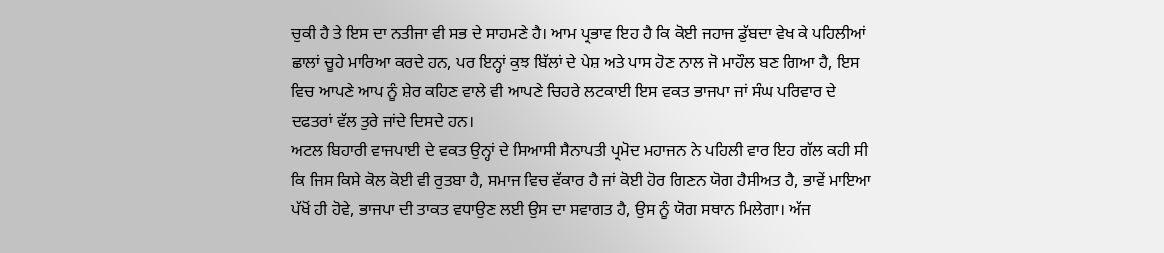ਚੁਕੀ ਹੈ ਤੇ ਇਸ ਦਾ ਨਤੀਜਾ ਵੀ ਸਭ ਦੇ ਸਾਹਮਣੇ ਹੈ। ਆਮ ਪ੍ਰਭਾਵ ਇਹ ਹੈ ਕਿ ਕੋਈ ਜਹਾਜ ਡੁੱਬਦਾ ਵੇਖ ਕੇ ਪਹਿਲੀਆਂ ਛਾਲਾਂ ਚੂਹੇ ਮਾਰਿਆ ਕਰਦੇ ਹਨ, ਪਰ ਇਨ੍ਹਾਂ ਕੁਝ ਬਿੱਲਾਂ ਦੇ ਪੇਸ਼ ਅਤੇ ਪਾਸ ਹੋਣ ਨਾਲ ਜੋ ਮਾਹੌਲ ਬਣ ਗਿਆ ਹੈ, ਇਸ ਵਿਚ ਆਪਣੇ ਆਪ ਨੂੰ ਸ਼ੇਰ ਕਹਿਣ ਵਾਲੇ ਵੀ ਆਪਣੇ ਚਿਹਰੇ ਲਟਕਾਈ ਇਸ ਵਕਤ ਭਾਜਪਾ ਜਾਂ ਸੰਘ ਪਰਿਵਾਰ ਦੇ ਦਫਤਰਾਂ ਵੱਲ ਤੁਰੇ ਜਾਂਦੇ ਦਿਸਦੇ ਹਨ।
ਅਟਲ ਬਿਹਾਰੀ ਵਾਜਪਾਈ ਦੇ ਵਕਤ ਉਨ੍ਹਾਂ ਦੇ ਸਿਆਸੀ ਸੈਨਾਪਤੀ ਪ੍ਰਮੋਦ ਮਹਾਜਨ ਨੇ ਪਹਿਲੀ ਵਾਰ ਇਹ ਗੱਲ ਕਹੀ ਸੀ ਕਿ ਜਿਸ ਕਿਸੇ ਕੋਲ ਕੋਈ ਵੀ ਰੁਤਬਾ ਹੈ, ਸਮਾਜ ਵਿਚ ਵੱਕਾਰ ਹੈ ਜਾਂ ਕੋਈ ਹੋਰ ਗਿਣਨ ਯੋਗ ਹੈਸੀਅਤ ਹੈ, ਭਾਵੇਂ ਮਾਇਆ ਪੱਖੋਂ ਹੀ ਹੋਵੇ, ਭਾਜਪਾ ਦੀ ਤਾਕਤ ਵਧਾਉਣ ਲਈ ਉਸ ਦਾ ਸਵਾਗਤ ਹੈ, ਉਸ ਨੂੰ ਯੋਗ ਸਥਾਨ ਮਿਲੇਗਾ। ਅੱਜ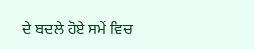ਦੇ ਬਦਲੇ ਹੋਏ ਸਮੇਂ ਵਿਚ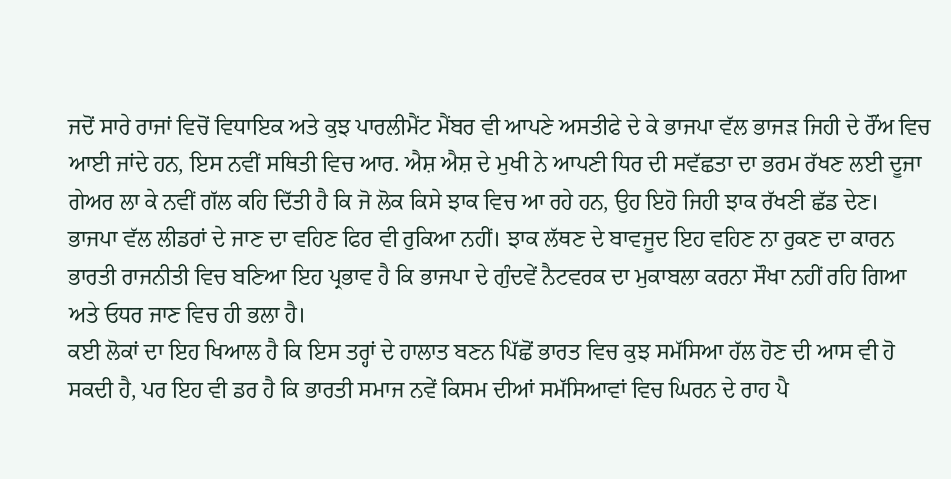ਜਦੋਂ ਸਾਰੇ ਰਾਜਾਂ ਵਿਚੋਂ ਵਿਧਾਇਕ ਅਤੇ ਕੁਝ ਪਾਰਲੀਮੈਂਟ ਮੈਂਬਰ ਵੀ ਆਪਣੇ ਅਸਤੀਫੇ ਦੇ ਕੇ ਭਾਜਪਾ ਵੱਲ ਭਾਜੜ ਜਿਹੀ ਦੇ ਰੌਂਅ ਵਿਚ ਆਈ ਜਾਂਦੇ ਹਨ, ਇਸ ਨਵੀਂ ਸਥਿਤੀ ਵਿਚ ਆਰ. ਐਸ਼ ਐਸ਼ ਦੇ ਮੁਖੀ ਨੇ ਆਪਣੀ ਧਿਰ ਦੀ ਸਵੱਛਤਾ ਦਾ ਭਰਮ ਰੱਖਣ ਲਈ ਦੂਜਾ ਗੇਅਰ ਲਾ ਕੇ ਨਵੀਂ ਗੱਲ ਕਹਿ ਦਿੱਤੀ ਹੈ ਕਿ ਜੋ ਲੋਕ ਕਿਸੇ ਝਾਕ ਵਿਚ ਆ ਰਹੇ ਹਨ, ਉਹ ਇਹੋ ਜਿਹੀ ਝਾਕ ਰੱਖਣੀ ਛੱਡ ਦੇਣ।
ਭਾਜਪਾ ਵੱਲ ਲੀਡਰਾਂ ਦੇ ਜਾਣ ਦਾ ਵਹਿਣ ਫਿਰ ਵੀ ਰੁਕਿਆ ਨਹੀਂ। ਝਾਕ ਲੱਥਣ ਦੇ ਬਾਵਜੂਦ ਇਹ ਵਹਿਣ ਨਾ ਰੁਕਣ ਦਾ ਕਾਰਨ ਭਾਰਤੀ ਰਾਜਨੀਤੀ ਵਿਚ ਬਣਿਆ ਇਹ ਪ੍ਰਭਾਵ ਹੈ ਕਿ ਭਾਜਪਾ ਦੇ ਗੁੰਦਵੇਂ ਨੈਟਵਰਕ ਦਾ ਮੁਕਾਬਲਾ ਕਰਨਾ ਸੌਖਾ ਨਹੀਂ ਰਹਿ ਗਿਆ ਅਤੇ ਓਧਰ ਜਾਣ ਵਿਚ ਹੀ ਭਲਾ ਹੈ।
ਕਈ ਲੋਕਾਂ ਦਾ ਇਹ ਖਿਆਲ ਹੈ ਕਿ ਇਸ ਤਰ੍ਹਾਂ ਦੇ ਹਾਲਾਤ ਬਣਨ ਪਿੱਛੋਂ ਭਾਰਤ ਵਿਚ ਕੁਝ ਸਮੱਸਿਆ ਹੱਲ ਹੋਣ ਦੀ ਆਸ ਵੀ ਹੋ ਸਕਦੀ ਹੈ, ਪਰ ਇਹ ਵੀ ਡਰ ਹੈ ਕਿ ਭਾਰਤੀ ਸਮਾਜ ਨਵੇਂ ਕਿਸਮ ਦੀਆਂ ਸਮੱਸਿਆਵਾਂ ਵਿਚ ਘਿਰਨ ਦੇ ਰਾਹ ਪੈ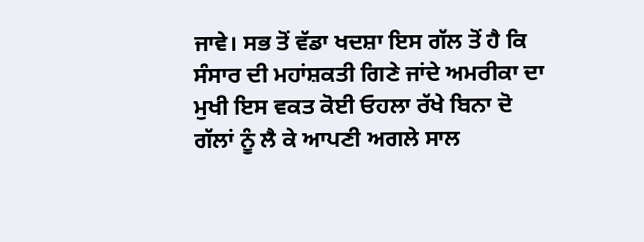ਜਾਵੇ। ਸਭ ਤੋਂ ਵੱਡਾ ਖਦਸ਼ਾ ਇਸ ਗੱਲ ਤੋਂ ਹੈ ਕਿ ਸੰਸਾਰ ਦੀ ਮਹਾਂਸ਼ਕਤੀ ਗਿਣੇ ਜਾਂਦੇ ਅਮਰੀਕਾ ਦਾ ਮੁਖੀ ਇਸ ਵਕਤ ਕੋਈ ਓਹਲਾ ਰੱਖੇ ਬਿਨਾ ਦੋ ਗੱਲਾਂ ਨੂੰ ਲੈ ਕੇ ਆਪਣੀ ਅਗਲੇ ਸਾਲ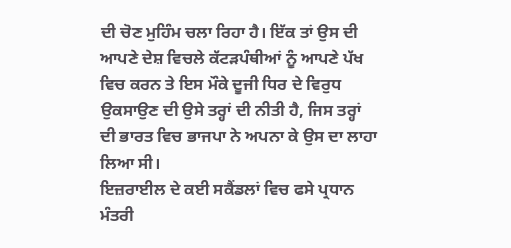ਦੀ ਚੋਣ ਮੁਹਿੰਮ ਚਲਾ ਰਿਹਾ ਹੈ। ਇੱਕ ਤਾਂ ਉਸ ਦੀ ਆਪਣੇ ਦੇਸ਼ ਵਿਚਲੇ ਕੱਟੜਪੰਥੀਆਂ ਨੂੰ ਆਪਣੇ ਪੱਖ ਵਿਚ ਕਰਨ ਤੇ ਇਸ ਮੌਕੇ ਦੂਜੀ ਧਿਰ ਦੇ ਵਿਰੁਧ ਉਕਸਾਉਣ ਦੀ ਉਸੇ ਤਰ੍ਹਾਂ ਦੀ ਨੀਤੀ ਹੈ, ਜਿਸ ਤਰ੍ਹਾਂ ਦੀ ਭਾਰਤ ਵਿਚ ਭਾਜਪਾ ਨੇ ਅਪਨਾ ਕੇ ਉਸ ਦਾ ਲਾਹਾ ਲਿਆ ਸੀ।
ਇਜ਼ਰਾਈਲ ਦੇ ਕਈ ਸਕੈਂਡਲਾਂ ਵਿਚ ਫਸੇ ਪ੍ਰਧਾਨ ਮੰਤਰੀ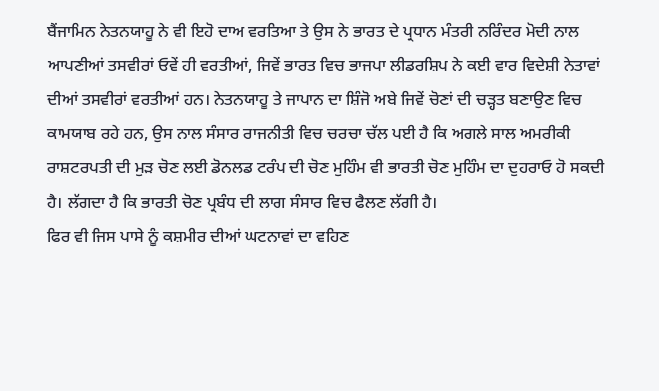ਬੈਂਜਾਮਿਨ ਨੇਤਨਯਾਹੂ ਨੇ ਵੀ ਇਹੋ ਦਾਅ ਵਰਤਿਆ ਤੇ ਉਸ ਨੇ ਭਾਰਤ ਦੇ ਪ੍ਰਧਾਨ ਮੰਤਰੀ ਨਰਿੰਦਰ ਮੋਦੀ ਨਾਲ ਆਪਣੀਆਂ ਤਸਵੀਰਾਂ ਓਵੇਂ ਹੀ ਵਰਤੀਆਂ, ਜਿਵੇਂ ਭਾਰਤ ਵਿਚ ਭਾਜਪਾ ਲੀਡਰਸ਼ਿਪ ਨੇ ਕਈ ਵਾਰ ਵਿਦੇਸ਼ੀ ਨੇਤਾਵਾਂ ਦੀਆਂ ਤਸਵੀਰਾਂ ਵਰਤੀਆਂ ਹਨ। ਨੇਤਨਯਾਹੂ ਤੇ ਜਾਪਾਨ ਦਾ ਸ਼ਿੰਜੋ ਅਬੇ ਜਿਵੇਂ ਚੋਣਾਂ ਦੀ ਚੜ੍ਹਤ ਬਣਾਉਣ ਵਿਚ ਕਾਮਯਾਬ ਰਹੇ ਹਨ, ਉਸ ਨਾਲ ਸੰਸਾਰ ਰਾਜਨੀਤੀ ਵਿਚ ਚਰਚਾ ਚੱਲ ਪਈ ਹੈ ਕਿ ਅਗਲੇ ਸਾਲ ਅਮਰੀਕੀ ਰਾਸ਼ਟਰਪਤੀ ਦੀ ਮੁੜ ਚੋਣ ਲਈ ਡੋਨਲਡ ਟਰੰਪ ਦੀ ਚੋਣ ਮੁਹਿੰਮ ਵੀ ਭਾਰਤੀ ਚੋਣ ਮੁਹਿੰਮ ਦਾ ਦੁਹਰਾਓ ਹੋ ਸਕਦੀ ਹੈ। ਲੱਗਦਾ ਹੈ ਕਿ ਭਾਰਤੀ ਚੋਣ ਪ੍ਰਬੰਧ ਦੀ ਲਾਗ ਸੰਸਾਰ ਵਿਚ ਫੈਲਣ ਲੱਗੀ ਹੈ।
ਫਿਰ ਵੀ ਜਿਸ ਪਾਸੇ ਨੂੰ ਕਸ਼ਮੀਰ ਦੀਆਂ ਘਟਨਾਵਾਂ ਦਾ ਵਹਿਣ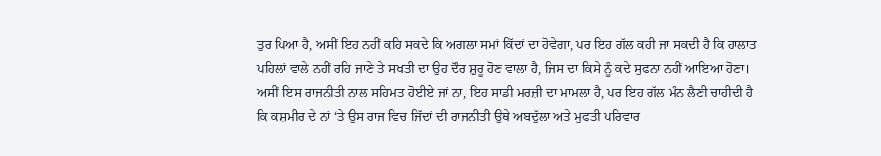ਤੁਰ ਪਿਆ ਹੈ, ਅਸੀਂ ਇਹ ਨਹੀਂ ਕਹਿ ਸਕਦੇ ਕਿ ਅਗਲਾ ਸਮਾਂ ਕਿੱਦਾਂ ਦਾ ਹੋਵੇਗਾ, ਪਰ ਇਹ ਗੱਲ ਕਹੀ ਜਾ ਸਕਦੀ ਹੈ ਕਿ ਹਾਲਾਤ ਪਹਿਲਾਂ ਵਾਲੇ ਨਹੀਂ ਰਹਿ ਜਾਣੇ ਤੇ ਸਖਤੀ ਦਾ ਉਹ ਦੌਰ ਸ਼ੁਰੂ ਹੋਣ ਵਾਲਾ ਹੈ, ਜਿਸ ਦਾ ਕਿਸੇ ਨੂੰ ਕਦੇ ਸੁਫਨਾ ਨਹੀਂ ਆਇਆ ਹੋਣਾ। ਅਸੀਂ ਇਸ ਰਾਜਨੀਤੀ ਨਾਲ ਸਹਿਮਤ ਹੋਈਏ ਜਾਂ ਨਾ, ਇਹ ਸਾਡੀ ਮਰਜ਼ੀ ਦਾ ਮਾਮਲਾ ਹੈ, ਪਰ ਇਹ ਗੱਲ ਮੰਨ ਲੈਣੀ ਚਾਹੀਦੀ ਹੈ ਕਿ ਕਸ਼ਮੀਰ ਦੇ ਨਾਂ ‘ਤੇ ਉਸ ਰਾਜ ਵਿਚ ਜਿੱਦਾਂ ਦੀ ਰਾਜਨੀਤੀ ਉਥੇ ਅਬਦੁੱਲਾ ਅਤੇ ਮੁਫਤੀ ਪਰਿਵਾਰ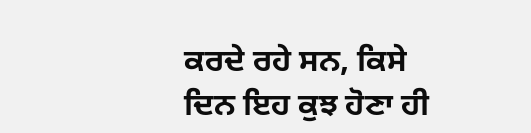ਕਰਦੇ ਰਹੇ ਸਨ, ਕਿਸੇ ਦਿਨ ਇਹ ਕੁਝ ਹੋਣਾ ਹੀ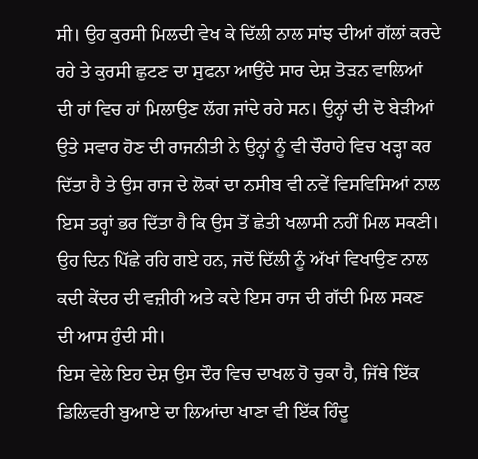ਸੀ। ਉਹ ਕੁਰਸੀ ਮਿਲਦੀ ਵੇਖ ਕੇ ਦਿੱਲੀ ਨਾਲ ਸਾਂਝ ਦੀਆਂ ਗੱਲਾਂ ਕਰਦੇ ਰਹੇ ਤੇ ਕੁਰਸੀ ਛੁਟਣ ਦਾ ਸੁਫਨਾ ਆਉਂਦੇ ਸਾਰ ਦੇਸ਼ ਤੋੜਨ ਵਾਲਿਆਂ ਦੀ ਹਾਂ ਵਿਚ ਹਾਂ ਮਿਲਾਉਣ ਲੱਗ ਜਾਂਦੇ ਰਹੇ ਸਨ। ਉਨ੍ਹਾਂ ਦੀ ਦੋ ਬੇੜੀਆਂ ਉਤੇ ਸਵਾਰ ਹੋਣ ਦੀ ਰਾਜਨੀਤੀ ਨੇ ਉਨ੍ਹਾਂ ਨੂੰ ਵੀ ਚੌਰਾਹੇ ਵਿਚ ਖੜ੍ਹਾ ਕਰ ਦਿੱਤਾ ਹੈ ਤੇ ਉਸ ਰਾਜ ਦੇ ਲੋਕਾਂ ਦਾ ਨਸੀਬ ਵੀ ਨਵੇਂ ਵਿਸਵਿਸਿਆਂ ਨਾਲ ਇਸ ਤਰ੍ਹਾਂ ਭਰ ਦਿੱਤਾ ਹੈ ਕਿ ਉਸ ਤੋਂ ਛੇਤੀ ਖਲਾਸੀ ਨਹੀਂ ਮਿਲ ਸਕਣੀ। ਉਹ ਦਿਨ ਪਿੱਛੇ ਰਹਿ ਗਏ ਹਨ, ਜਦੋਂ ਦਿੱਲੀ ਨੂੰ ਅੱਖਾਂ ਵਿਖਾਉਣ ਨਾਲ ਕਦੀ ਕੇਂਦਰ ਦੀ ਵਜ਼ੀਰੀ ਅਤੇ ਕਦੇ ਇਸ ਰਾਜ ਦੀ ਗੱਦੀ ਮਿਲ ਸਕਣ ਦੀ ਆਸ ਹੁੰਦੀ ਸੀ।
ਇਸ ਵੇਲੇ ਇਹ ਦੇਸ਼ ਉਸ ਦੌਰ ਵਿਚ ਦਾਖਲ ਹੋ ਚੁਕਾ ਹੈ, ਜਿੱਥੇ ਇੱਕ ਡਿਲਿਵਰੀ ਬੁਆਏ ਦਾ ਲਿਆਂਦਾ ਖਾਣਾ ਵੀ ਇੱਕ ਹਿੰਦੂ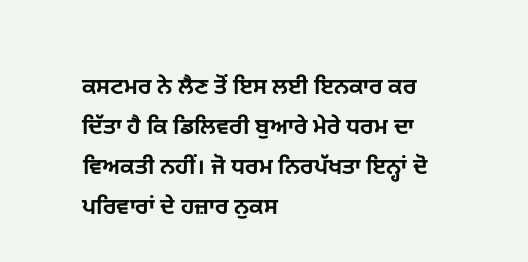ਕਸਟਮਰ ਨੇ ਲੈਣ ਤੋਂ ਇਸ ਲਈ ਇਨਕਾਰ ਕਰ ਦਿੱਤਾ ਹੈ ਕਿ ਡਿਲਿਵਰੀ ਬੁਆਰੇ ਮੇਰੇ ਧਰਮ ਦਾ ਵਿਅਕਤੀ ਨਹੀਂ। ਜੋ ਧਰਮ ਨਿਰਪੱਖਤਾ ਇਨ੍ਹਾਂ ਦੋ ਪਰਿਵਾਰਾਂ ਦੇ ਹਜ਼ਾਰ ਨੁਕਸ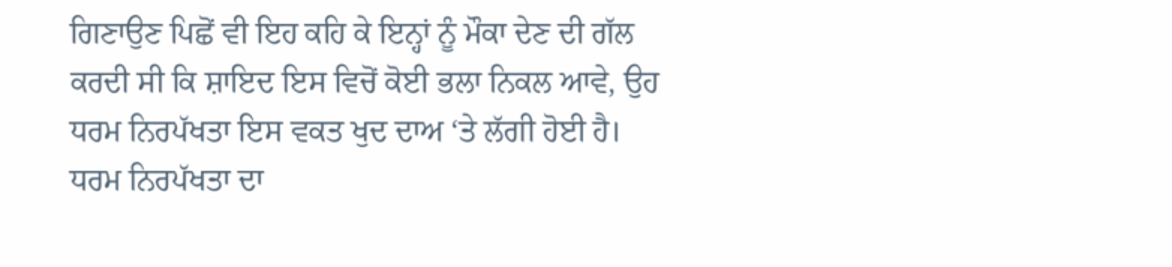ਗਿਣਾਉਣ ਪਿਛੋਂ ਵੀ ਇਹ ਕਹਿ ਕੇ ਇਨ੍ਹਾਂ ਨੂੰ ਮੌਕਾ ਦੇਣ ਦੀ ਗੱਲ ਕਰਦੀ ਸੀ ਕਿ ਸ਼ਾਇਦ ਇਸ ਵਿਚੋਂ ਕੋਈ ਭਲਾ ਨਿਕਲ ਆਵੇ, ਉਹ ਧਰਮ ਨਿਰਪੱਖਤਾ ਇਸ ਵਕਤ ਖੁਦ ਦਾਅ ‘ਤੇ ਲੱਗੀ ਹੋਈ ਹੈ।
ਧਰਮ ਨਿਰਪੱਖਤਾ ਦਾ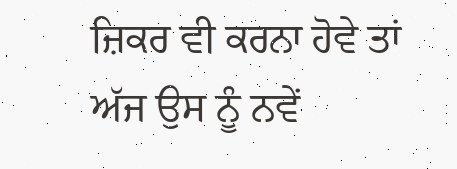ਜ਼ਿਕਰ ਵੀ ਕਰਨਾ ਹੋਵੇ ਤਾਂ ਅੱਜ ਉਸ ਨੂੰ ਨਵੇਂ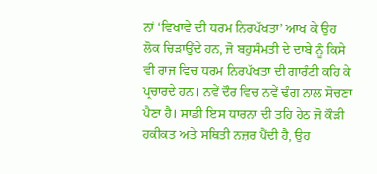ਨਾਂ ‘ਵਿਖਾਵੇ ਦੀ ਧਰਮ ਨਿਰਪੱਖਤਾ’ ਆਖ ਕੇ ਉਹ ਲੋਕ ਚਿੜਾਉਂਦੇ ਹਨ, ਜੋ ਬਹੁਸੰਮਤੀ ਦੇ ਦਾਬੇ ਨੂੰ ਕਿਸੇ ਵੀ ਰਾਜ ਵਿਚ ਧਰਮ ਨਿਰਪੱਖਤਾ ਦੀ ਗਾਰੰਟੀ ਕਹਿ ਕੇ ਪ੍ਰਚਾਰਦੇ ਹਨ। ਨਵੇਂ ਦੌਰ ਵਿਚ ਨਵੇਂ ਢੰਗ ਨਾਲ ਸੋਚਣਾ ਪੈਣਾ ਹੈ। ਸਾਡੀ ਇਸ ਧਾਰਨਾ ਦੀ ਤਹਿ ਹੇਠ ਜੋ ਕੌੜੀ ਹਕੀਕਤ ਅਤੇ ਸਥਿਤੀ ਨਜ਼ਰ ਪੈਂਦੀ ਹੈ, ਉਹ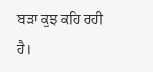ਬੜਾ ਕੁਝ ਕਹਿ ਰਹੀ ਹੈ।